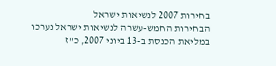בחירות 2007 לנשיאות ישראל
הבחירות החמש-עשרה לנשיאות ישראל נערכו במליאת הכנסת ב-13 ביוני 2007, כ"ז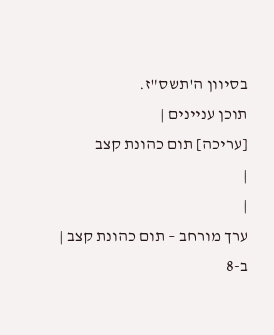בסיוון ה'תשס"ז.
תוכן עניינים |
[עריכה] תום כהונת קצב
|
|
ערך מורחב – תום כהונת קצב |
ב-8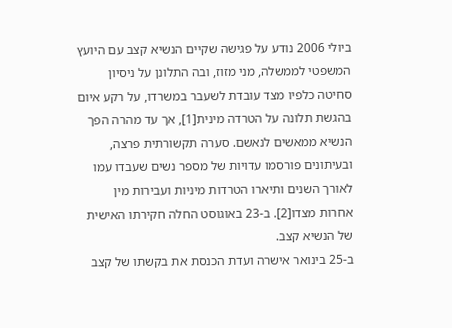ביולי 2006 נודע על פגישה שקיים הנשיא קצב עם היועץ המשפטי לממשלה, מני מזוז, ובה התלונן על ניסיון סחיטה כלפיו מצד עובדת לשעבר במשרדו, על רקע איום בהגשת תלונה על הטרדה מינית[1], אך עד מהרה הפך הנשיא ממאשים לנאשם. סערה תקשורתית פרצה, ובעיתונים פורסמו עדויות של מספר נשים שעבדו עמו לאורך השנים ותיארו הטרדות מיניות ועבירות מין אחרות מצדו[2]. ב-23 באוגוסט החלה חקירתו האישית של הנשיא קצב.
ב-25 בינואר אישרה ועדת הכנסת את בקשתו של קצב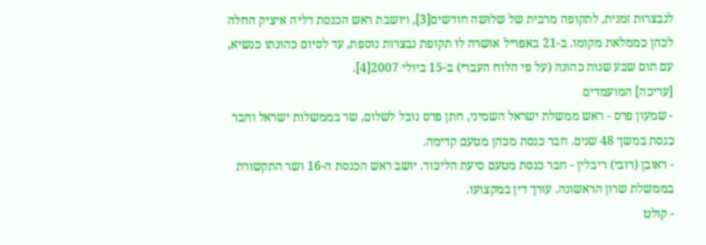לנבצרות זמנית, לתקופה מרבית של שלושה חודשים[3], ויושבת ראש הכנסת דליה איציק החלה לכהן כממלאת מקומו. ב-21 באפריל אושרה לו תקופת נבצרות נוספת, עד לסיום כהונתו כנשיא, עם תום שבע שנות כהונה (על פי הלוח העברי) ב-15 ביולי 2007[4].
[עריכה] המועמדים
- שמעון פרס - ראש ממשלת ישראל השמיני, חתן פרס נובל לשלום, שר בממשלות ישראל וחבר כנסת במשך 48 שנים. חבר כנסת מכהן מטעם קדימה.
- ראובן (רובי) ריבלין - חבר כנסת מטעם סיעת הליכוד. יושב ראש הכנסת ה-16 ושר התקשורת בממשלת שרון הראשונה. עורך דין במקצועו.
- קולט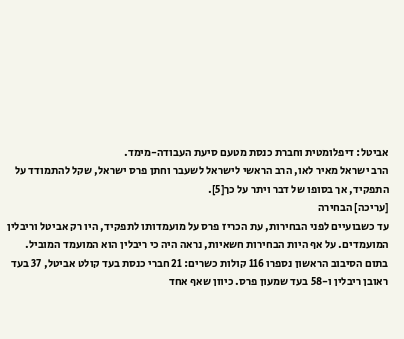אביטל: דיפלומטית וחברת כנסת מטעם סיעת העבודה-מימד.
הרב ישראל מאיר לאו, הרב הראשי לישראל לשעבר וחתן פרס ישראל, שקל להתמודד על התפקיד, אך בסופו של דבר ויתר על כך[5].
[עריכה] הבחירה
עד כשבועיים לפני הבחירות, עת הכריז פרס על מועמדותו לתפקיד, היו רק אביטל וריבלין המועמדים. על אף היות הבחירות חשאיות, נראה היה כי ריבלין הוא המועמד המוביל.
בתום הסיבוב הראשון נספרו 116 קולות כשרים: 21 חברי כנסת בעד קולט אביטל, 37 בעד ראובן ריבלין ו-58 בעד שמעון פרס. כיוון שאף אחד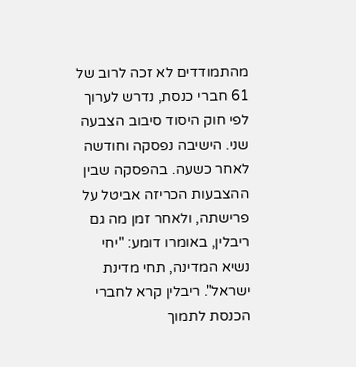מהתמודדים לא זכה לרוב של 61 חברי כנסת, נדרש לערוך לפי חוק היסוד סיבוב הצבעה שני. הישיבה נפסקה וחודשה לאחר כשעה. בהפסקה שבין ההצבעות הכריזה אביטל על פרישתה, ולאחר זמן מה גם ריבלין, באומרו דומע: "יחי נשיא המדינה, תחי מדינת ישראל". ריבלין קרא לחברי הכנסת לתמוך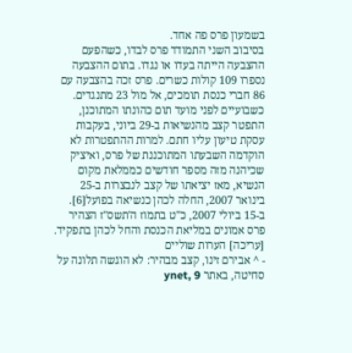בשמעון פרס פה אחד.
בסיבוב השני התמודד פרס לבדו, כשהפעם ההצבעה הייתה בעדו או נגדו. בתום ההצבעה נספרו 109 קולות כשרים. פרס זכה בהצבעה עם 86 חברי כנסת תומכים, אל מול 23 מתנגדים.
כשבועיים לפני מועד תום כהונתו המתוכנן, התפטר קצב מהנשיאות ב-29 ביוני, בעקבות עסקת טיעון עליו חתם. למרות ההתפטרות לא הוקדמה השבעתו המתוכננת של פרס, ואיציק שכיהנה מזה מספר חודשים כממלאת מקום הנשיא, מאז יציאתו של קצב לנבצרות ב-25 בינואר 2007, החלה לכהן כנשיאה בפועל[6].
ב-15 ביולי 2007, כ"ט בתמוז ה'תשס"ז הצהיר פרס אמונים במליאת הכנסת והחל לכהן בתפקיד.
[עריכה] הערות שוליים
- ^ אבירם זינו, קצב מבהיר: לא הוגשה תלונה על סחיטה, באתר ynet, 9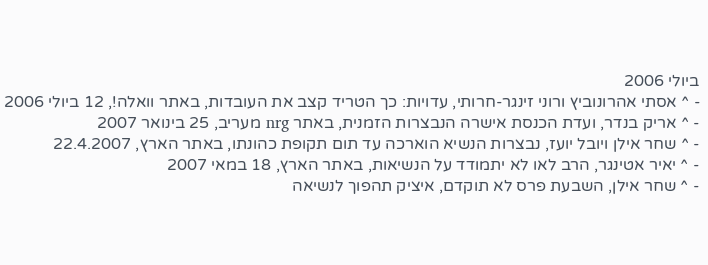ביולי 2006
- ^ אסתי אהרונוביץ ורוני זינגר-חרותי, עדויות: כך הטריד קצב את העובדות, באתר וואלה!, 12 ביולי 2006
- ^ אריק בנדר, ועדת הכנסת אישרה הנבצרות הזמנית, באתר nrg מעריב, 25 בינואר 2007
- ^ שחר אילן ויובל יועז, נבצרות הנשיא הוארכה עד תום תקופת כהונתו, באתר הארץ, 22.4.2007
- ^ יאיר אטינגר, הרב לאו לא יתמודד על הנשיאות, באתר הארץ, 18 במאי 2007
- ^ שחר אילן, השבעת פרס לא תוקדם, איציק תהפוך לנשיאה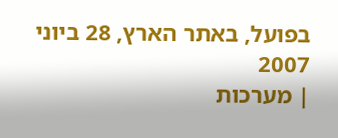בפועל, באתר הארץ, 28 ביוני 2007
| מערכות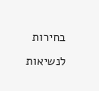בחירות לנשיאות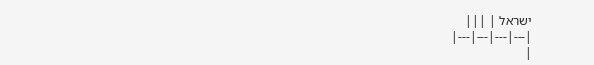ישראל | |||
|---|---|---|---|
|